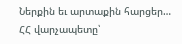Ներքին եւ արտաքին հարցեր… ՀՀ վարչապետը՝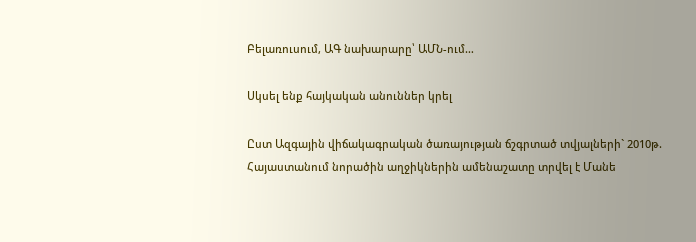Բելառուսում, ԱԳ նախարարը՝ ԱՄՆ-ում…

Սկսել ենք հայկական անուններ կրել

Ըստ Ազգային վիճակագրական ծառայության ճշգրտած տվյալների` 2010թ. Հայաստանում նորածին աղջիկներին ամենաշատը տրվել է Մանե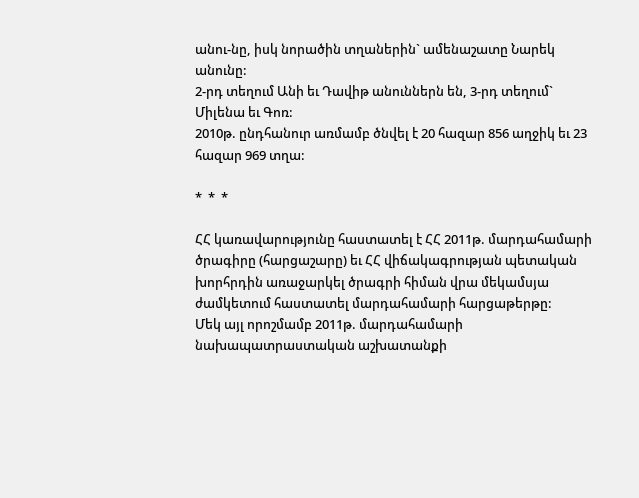անու-նը, իսկ նորածին տղաներին` ամենաշատը Նարեկ անունը:
2-րդ տեղում Անի եւ Դավիթ անուններն են, 3-րդ տեղում` Միլենա եւ Գոռ:
2010թ. ընդհանուր առմամբ ծնվել է 20 հազար 856 աղջիկ եւ 23 հազար 969 տղա:

*  *  *

ՀՀ կառավարությունը հաստատել է ՀՀ 2011թ. մարդահամարի ծրագիրը (հարցաշարը) եւ ՀՀ վիճակագրության պետական խորհրդին առաջարկել ծրագրի հիման վրա մեկամսյա ժամկետում հաստատել մարդահամարի հարցաթերթը:
Մեկ այլ որոշմամբ 2011թ. մարդահամարի նախապատրաստական աշխատանքի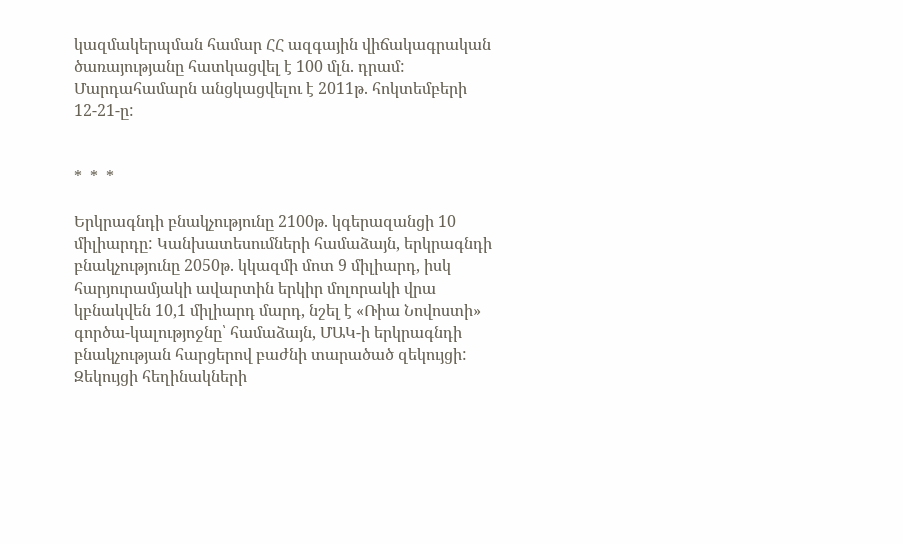կազմակերպման համար ՀՀ ազգային վիճակագրական ծառայությանը հատկացվել է 100 մլն. դրամ: Մարդահամարն անցկացվելու է 2011թ. հոկտեմբերի 12-21-ը:


*  *  *

Երկրագնդի բնակչությունը 2100թ. կգերազանցի 10 միլիարդը: Կանխատեսումների համաձայն, երկրագնդի բնակչությունը 2050թ. կկազմի մոտ 9 միլիարդ, իսկ հարյուրամյակի ավարտին երկիր մոլորակի վրա կբնակվեն 10,1 միլիարդ մարդ, նշել է «Ռիա Նովոստի» գործա-կալությոջնը՝ համաձայն, ՄԱԿ-ի երկրագնդի բնակչության հարցերով բաժնի տարածած զեկույցի:
Զեկույցի հեղինակների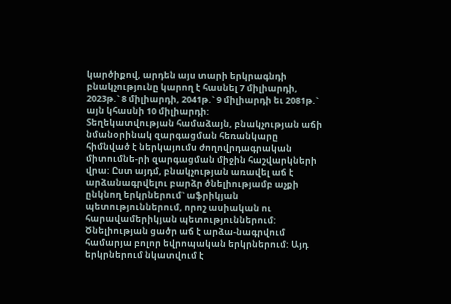կարծիքով, արդեն այս տարի երկրագնդի բնակչությունը կարող է հասնել 7 միլիարդի, 2023թ.` 8 միլիարդի, 2041թ.` 9 միլիարդի եւ 2081թ.` այն կհասնի 10 միլիարդի:
Տեղեկատվության համաձայն, բնակչության աճի նմանօրինակ զարգացման հեռանկարը հիմնված է ներկայումս ժողովրդագրական միտումնե-րի զարգացման միջին հաշվարկների վրա: Ըստ այդմ, բնակչության առավել աճ է արձանագրվելու բարձր ծնելիությամբ աչքի ընկնող երկրներում` աֆրիկյան պետություններում, որոշ ասիական ու հարավամերիկյան պետություններում: Ծնելիության ցածր աճ է արձա-նագրվում համարյա բոլոր եվրոպական երկրներում: Այդ երկրներում նկատվում է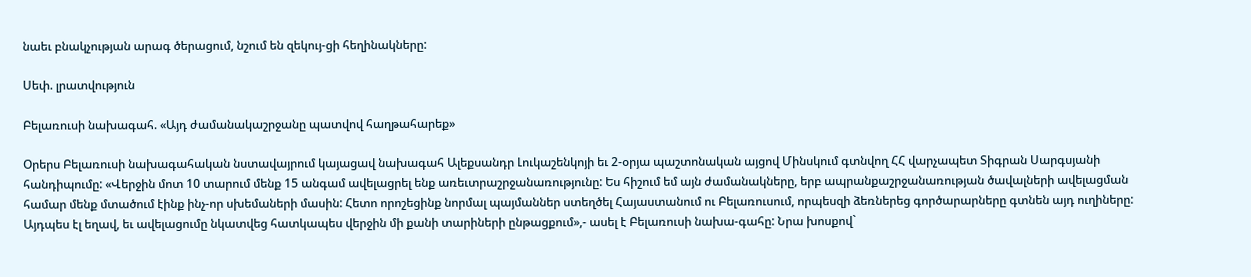նաեւ բնակչության արագ ծերացում, նշում են զեկույ-ցի հեղինակները:

Սեփ. լրատվություն

Բելառուսի նախագահ. «Այդ ժամանակաշրջանը պատվով հաղթահարեք»

Օրերս Բելառուսի նախագահական նստավայրում կայացավ նախագահ Ալեքսանդր Լուկաշենկոյի եւ 2-օրյա պաշտոնական այցով Մինսկում գտնվող ՀՀ վարչապետ Տիգրան Սարգսյանի հանդիպումը: «Վերջին մոտ 10 տարում մենք 15 անգամ ավելացրել ենք առեւտրաշրջանառությունը: Ես հիշում եմ այն ժամանակները, երբ ապրանքաշրջանառության ծավալների ավելացման համար մենք մտածում էինք ինչ-որ սխեմաների մասին: Հետո որոշեցինք նորմալ պայմաններ ստեղծել Հայաստանում ու Բելառուսում, որպեսզի ձեռներեց գործարարները գտնեն այդ ուղիները: Այդպես էլ եղավ, եւ ավելացումը նկատվեց հատկապես վերջին մի քանի տարիների ընթացքում»,- ասել է Բելառուսի նախա-գահը: Նրա խոսքով`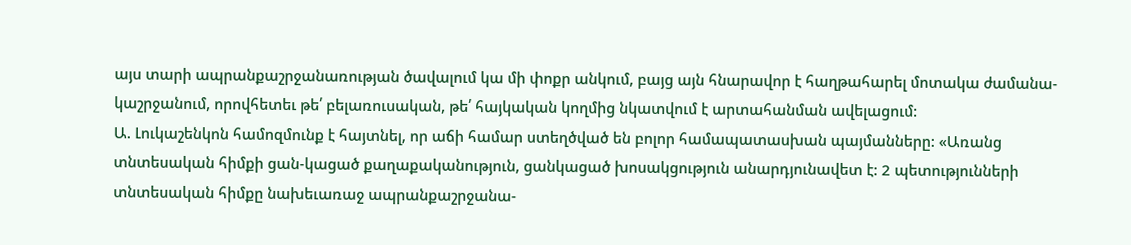այս տարի ապրանքաշրջանառության ծավալում կա մի փոքր անկում, բայց այն հնարավոր է հաղթահարել մոտակա ժամանա-կաշրջանում, որովհետեւ թե՛ բելառուսական, թե՛ հայկական կողմից նկատվում է արտահանման ավելացում:
Ա. Լուկաշենկոն համոզմունք է հայտնել, որ աճի համար ստեղծված են բոլոր համապատասխան պայմանները: «Առանց տնտեսական հիմքի ցան-կացած քաղաքականություն, ցանկացած խոսակցություն անարդյունավետ է: 2 պետությունների տնտեսական հիմքը նախեւառաջ ապրանքաշրջանա-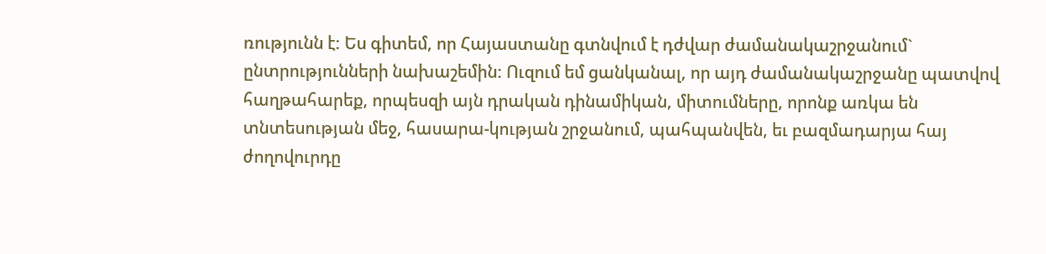ռությունն է: Ես գիտեմ, որ Հայաստանը գտնվում է դժվար ժամանակաշրջանում` ընտրությունների նախաշեմին: Ուզում եմ ցանկանալ, որ այդ ժամանակաշրջանը պատվով հաղթահարեք, որպեսզի այն դրական դինամիկան, միտումները, որոնք առկա են տնտեսության մեջ, հասարա-կության շրջանում, պահպանվեն, եւ բազմադարյա հայ ժողովուրդը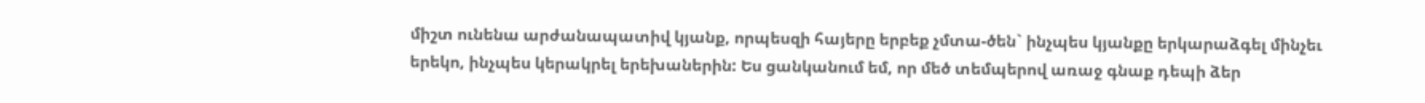միշտ ունենա արժանապատիվ կյանք, որպեսզի հայերը երբեք չմտա-ծեն` ինչպես կյանքը երկարաձգել մինչեւ երեկո, ինչպես կերակրել երեխաներին: Ես ցանկանում եմ, որ մեծ տեմպերով առաջ գնաք դեպի ձեր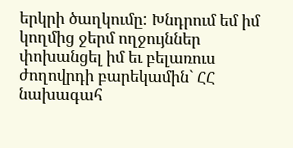երկրի ծաղկումը: Խնդրում եմ իմ կողմից ջերմ ողջույններ փոխանցել իմ եւ բելառուս ժողովրդի բարեկամին` ՀՀ նախագահ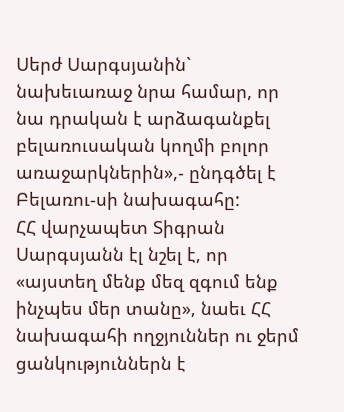Սերժ Սարգսյանին` նախեւառաջ նրա համար, որ նա դրական է արձագանքել բելառուսական կողմի բոլոր առաջարկներին»,- ընդգծել է Բելառու-սի նախագահը:
ՀՀ վարչապետ Տիգրան Սարգսյանն էլ նշել է, որ «այստեղ մենք մեզ զգում ենք ինչպես մեր տանը», նաեւ ՀՀ նախագահի ողջյուններ ու ջերմ ցանկություններն է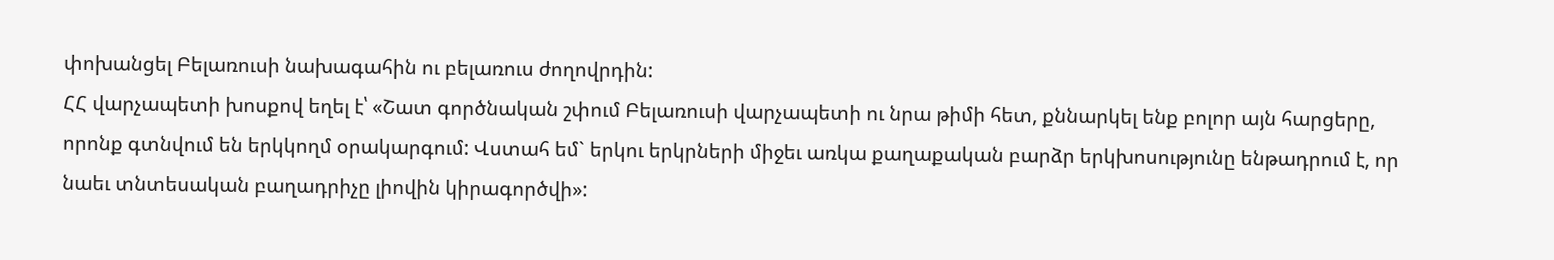փոխանցել Բելառուսի նախագահին ու բելառուս ժողովրդին:
ՀՀ վարչապետի խոսքով եղել է՝ «Շատ գործնական շփում Բելառուսի վարչապետի ու նրա թիմի հետ, քննարկել ենք բոլոր այն հարցերը, որոնք գտնվում են երկկողմ օրակարգում: Վստահ եմ` երկու երկրների միջեւ առկա քաղաքական բարձր երկխոսությունը ենթադրում է, որ նաեւ տնտեսական բաղադրիչը լիովին կիրագործվի»: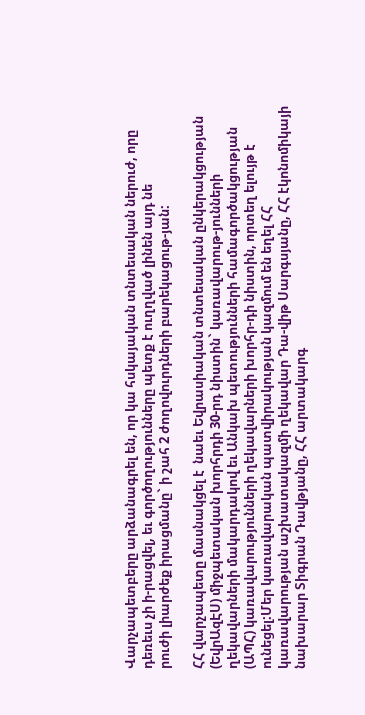Վարչապետբերը արձանագրել են, որ կա հսկայական տնտեսական ներուժ, որը դեռեւս չի ի-րացվել, եւ գործողությունները պետք է ուղղված լինեն այդ նե
րուժի լիարժեք իրացմանը` ի շահ 2 ժողովուրդների բարեկացութ-յան:

ՀՀ վարչապետը մասնակցել է  նաեւ Եվրասիական տնտեսական ընկերակցության (ԵվրԱզԷՍ) միջպետական խորհրդի 30-րդ նիստին` կառավարութ-յունների ղեկավարների մակարդակով եւ Անկախ պետությունների համագործակցության (ԱՊՀ) կառավարությունների ղեկավարների խորհր-դի նիստին, որտեղ ելույթ է ունեցել:Մեր կառավարական պատվիրակության կազմում են եղել ՀՀ կառավարության աշխատակազմի ղեկավար Դա-վիթ Սարգսյանը, ՀՀ էկոնոմիկայի նախարար Տիգրան Դավթյանը, ՀՀ արտակարգ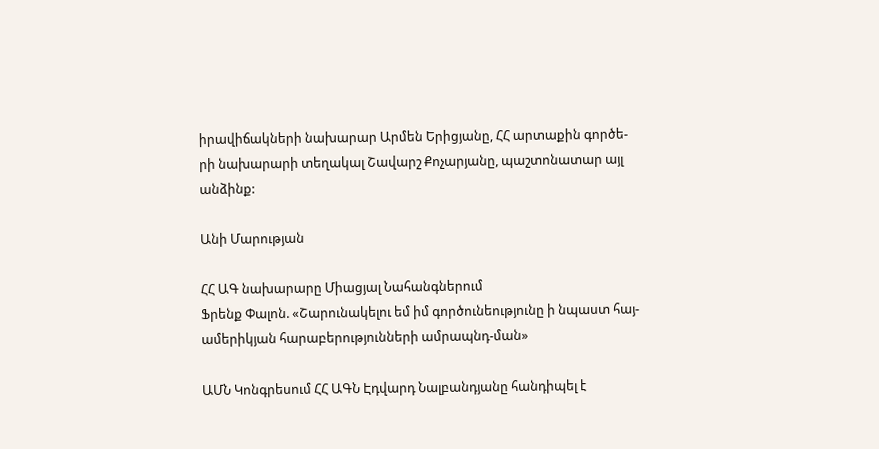իրավիճակների նախարար Արմեն Երիցյանը, ՀՀ արտաքին գործե-րի նախարարի տեղակալ Շավարշ Քոչարյանը, պաշտոնատար այլ անձինք:

Անի Մարության

ՀՀ ԱԳ նախարարը Միացյալ Նահանգներում
Ֆրենք Փալոն. «Շարունակելու եմ իմ գործունեությունը ի նպաստ հայ-ամերիկյան հարաբերությունների ամրապնդ-ման»

ԱՄՆ Կոնգրեսում ՀՀ ԱԳՆ Էդվարդ Նալբանդյանը հանդիպել է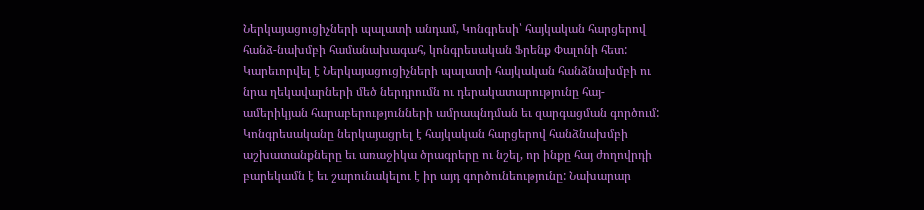Ներկայացուցիչների պալատի անդամ, Կոնգրեսի՝ հայկական հարցերով հանձ-նախմբի համանախագահ, կոնգրեսական Ֆրենք Փալոնի հետ: Կարեւորվել է Ներկայացուցիչների պալատի հայկական հանձնախմբի ու նրա ղեկավարների մեծ ներդրումն ու դերակատարությունը հայ-ամերիկյան հարաբերությունների ամրապնդման եւ զարգացման գործում: Կոնգրեսականը ներկայացրել է հայկական հարցերով հանձնախմբի աշխատանքները եւ առաջիկա ծրագրերը ու նշել, որ ինքը հայ ժողովրդի բարեկամն է եւ շարունակելու է իր այդ գործունեությունը: Նախարար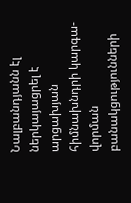Նալբանդյանն էլ ներկայացրել է արցախյան հիմնախնդրի կարգա-վորման բանակցությունների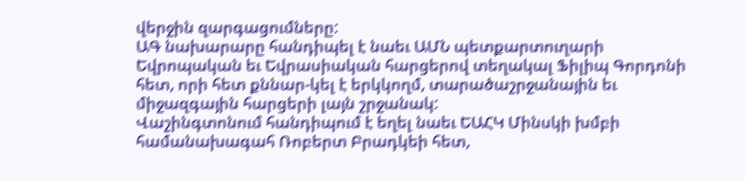վերջին զարգացումները:
ԱԳ նախարարը հանդիպել է նաեւ ԱՄՆ պետքարտուղարի Եվրոպական եւ Եվրասիական հարցերով տեղակալ Ֆիլիպ Գորդոնի հետ, որի հետ քննար-կել է երկկողմ, տարածաշրջանային եւ միջազգային հարցերի լայն շրջանակ:
Վաշինգտոնում հանդիպում է եղել նաեւ ԵԱՀԿ Մինսկի խմբի համանախագահ Ռոբերտ Բրադկեի հետ,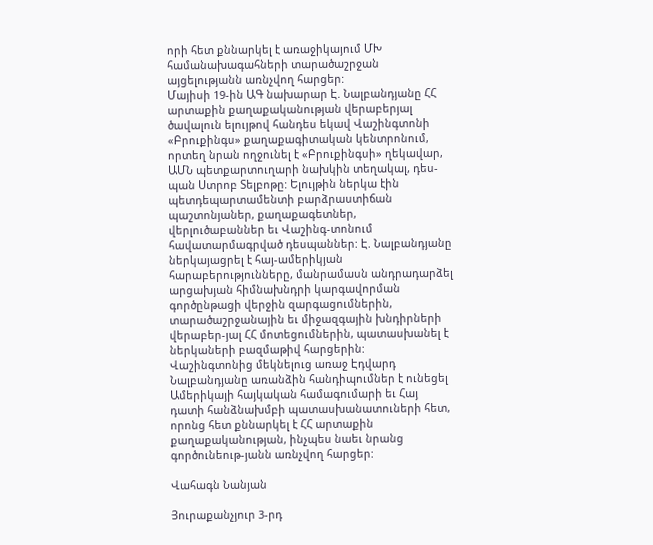որի հետ քննարկել է առաջիկայում ՄԽ համանախագահների տարածաշրջան այցելությանն առնչվող հարցեր:
Մայիսի 19-ին ԱԳ նախարար Է. Նալբանդյանը ՀՀ արտաքին քաղաքականության վերաբերյալ ծավալուն ելույթով հանդես եկավ Վաշինգտոնի «Բրուքինգս» քաղաքագիտական կենտրոնում, որտեղ նրան ողջունել է «Բրուքինգսի» ղեկավար, ԱՄՆ պետքարտուղարի նախկին տեղակալ, դես-պան Ստրոբ Տելբոթը: Ելույթին ներկա էին պետդեպարտամենտի բարձրաստիճան պաշտոնյաներ, քաղաքագետներ, վերլուծաբաններ եւ Վաշինգ-տոնում հավատարմագրված դեսպաններ: Է. Նալբանդյանը ներկայացրել է հայ-ամերիկյան հարաբերությունները, մանրամասն անդրադարձել արցախյան հիմնախնդրի կարգավորման գործընթացի վերջին զարգացումներին, տարածաշրջանային եւ միջազգային խնդիրների վերաբեր-յալ ՀՀ մոտեցումներին, պատասխանել է ներկաների բազմաթիվ հարցերին:
Վաշինգտոնից մեկնելուց առաջ Էդվարդ Նալբանդյանը առանձին հանդիպումներ է ունեցել Ամերիկայի հայկական համագումարի եւ Հայ դատի հանձնախմբի պատասխանատուների հետ, որոնց հետ քննարկել է ՀՀ արտաքին քաղաքականության, ինչպես նաեւ նրանց գործունեութ-յանն առնչվող հարցեր:

Վահագն Նանյան

Յուրաքանչյուր 3-րդ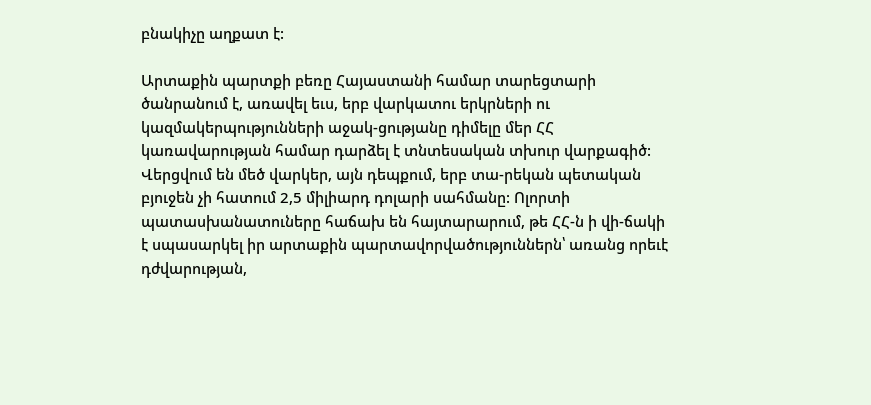բնակիչը աղքատ է:

Արտաքին պարտքի բեռը Հայաստանի համար տարեցտարի ծանրանում է, առավել եւս, երբ վարկատու երկրների ու կազմակերպությունների աջակ-ցությանը դիմելը մեր ՀՀ կառավարության համար դարձել է տնտեսական տխուր վարքագիծ: Վերցվում են մեծ վարկեր, այն դեպքում, երբ տա-րեկան պետական բյուջեն չի հատում 2,5 միլիարդ դոլարի սահմանը: Ոլորտի պատասխանատուները հաճախ են հայտարարում, թե ՀՀ-ն ի վի-ճակի է սպասարկել իր արտաքին պարտավորվածություններն՝ առանց որեւէ դժվարության,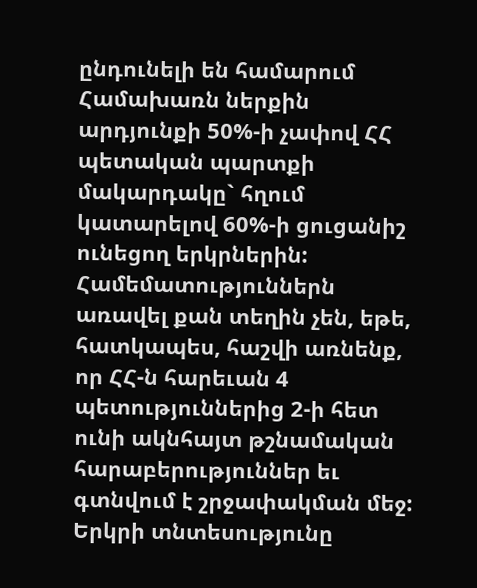ընդունելի են համարում Համախառն ներքին արդյունքի 50%-ի չափով ՀՀ պետական պարտքի մակարդակը` հղում կատարելով 60%-ի ցուցանիշ ունեցող երկրներին:
Համեմատություններն առավել քան տեղին չեն, եթե, հատկապես, հաշվի առնենք, որ ՀՀ-ն հարեւան 4 պետություններից 2-ի հետ ունի ակնհայտ թշնամական հարաբերություններ եւ գտնվում է շրջափակման մեջ: Երկրի տնտեսությունը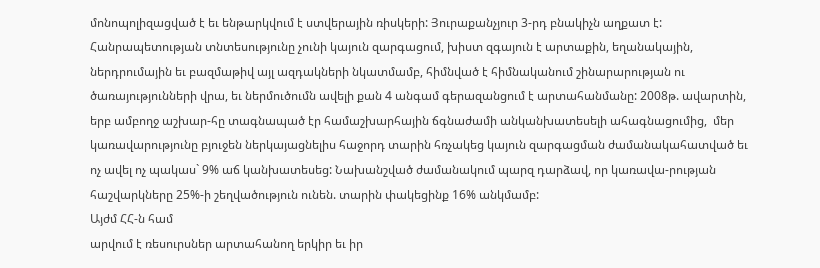մոնոպոլիզացված է եւ ենթարկվում է ստվերային ռիսկերի: Յուրաքանչյուր 3-րդ բնակիչն աղքատ է: Հանրապետության տնտեսությունը չունի կայուն զարգացում, խիստ զգայուն է արտաքին, եղանակային, ներդրումային եւ բազմաթիվ այլ ազդակների նկատմամբ, հիմնված է հիմնականում շինարարության ու ծառայությունների վրա, եւ ներմուծումն ավելի քան 4 անգամ գերազանցում է արտահանմանը: 2008թ. ավարտին, երբ ամբողջ աշխար-հը տագնապած էր համաշխարհային ճգնաժամի անկանխատեսելի ահագնացումից,  մեր կառավարությունը բյուջեն ներկայացնելիս հաջորդ տարին հռչակեց կայուն զարգացման ժամանակահատված եւ ոչ ավել ոչ պակաս` 9% աճ կանխատեսեց: Նախանշված ժամանակում պարզ դարձավ, որ կառավա-րության հաշվարկները 25%-ի շեղվածություն ունեն. տարին փակեցինք 16% անկմամբ:
Այժմ ՀՀ-ն համ
արվում է ռեսուրսներ արտահանող երկիր եւ իր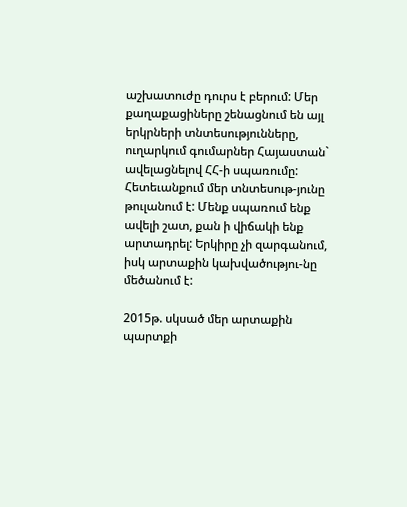աշխատուժը դուրս է բերում: Մեր քաղաքացիները շենացնում են այլ երկրների տնտեսությունները, ուղարկում գումարներ Հայաստան` ավելացնելով ՀՀ-ի սպառումը: Հետեւանքում մեր տնտեսութ-յունը թուլանում է: Մենք սպառում ենք ավելի շատ, քան ի վիճակի ենք արտադրել: Երկիրը չի զարգանում, իսկ արտաքին կախվածությու-նը մեծանում է:

2015թ. սկսած մեր արտաքին պարտքի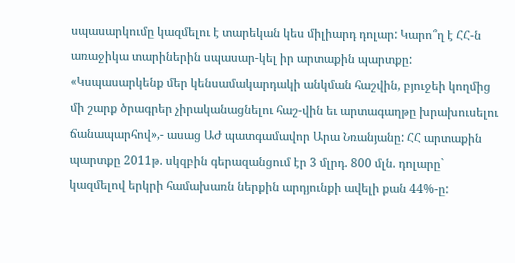սպասարկումը կազմելու է տարեկան կես միլիարդ դոլար: Կարո՞ղ է ՀՀ-ն առաջիկա տարիներին սպասար-կել իր արտաքին պարտքը: «Կսպասարկենք մեր կենսամակարդակի անկման հաշվին, բյուջեի կողմից մի շարք ծրագրեր չիրականացնելու հաշ-վին եւ արտագաղթը խրախուսելու ճանապարհով»,- ասաց ԱԺ պատգամավոր Արա Նռանյանը: ՀՀ արտաքին պարտքը 2011թ. սկզբին գերազանցում էր 3 մլրդ. 800 մլն. դոլարը` կազմելով երկրի համախառն ներքին արդյունքի ավելի քան 44%-ը: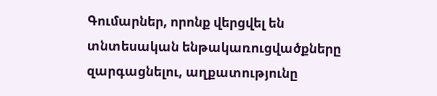Գումարներ, որոնք վերցվել են տնտեսական ենթակառուցվածքները զարգացնելու, աղքատությունը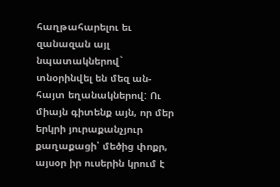հաղթահարելու եւ զանազան այլ նպատակներով` տնօրինվել են մեզ ան-հայտ եղանակներով: Ու միայն գիտենք այն, որ մեր երկրի յուրաքանչյուր քաղաքացի՝ մեծից փոքր, այսօր իր ուսերին կրում է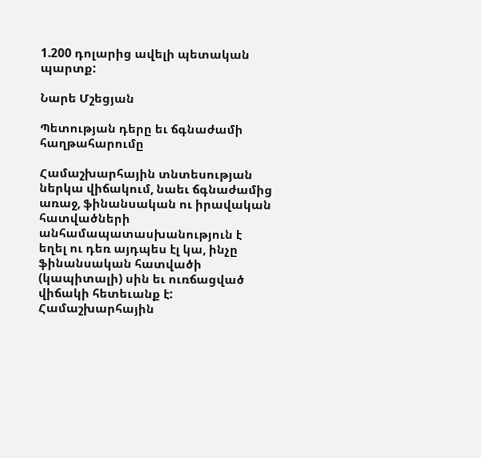1.200 դոլարից ավելի պետական պարտք:

Նարե Մշեցյան

Պետության դերը եւ ճգնաժամի հաղթահարումը

Համաշխարհային տնտեսության ներկա վիճակում, նաեւ ճգնաժամից առաջ, ֆինանսական ու իրավական հատվածների անհամապատասխանություն է եղել ու դեռ այդպես էլ կա, ինչը ֆինանսական հատվածի (կապիտալի) սին եւ ուռճացված վիճակի հետեւանք է:
Համաշխարհային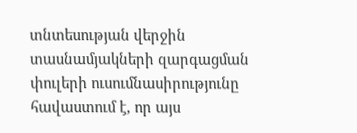տնտեսության վերջին տասնամյակների զարգացման փուլերի ուսումնասիրությունը հավաստում է, որ այս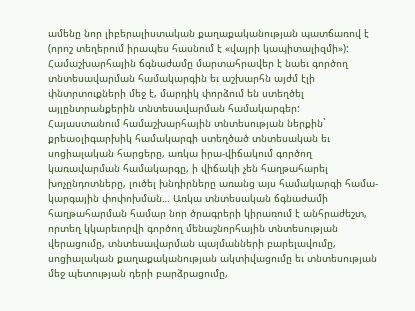ամենը նոր լիբերալիստական քաղաքականության պատճառով է (որոշ տեղերում իրապես հասնում է «վայրի կապիտալիզմի»): Համաշխարհային ճգնաժամը մարտահրավեր է նաեւ գործող տնտեսավարման համակարգին եւ աշխարհն այժմ էլի փնտրտուքների մեջ է, մարդիկ փորձում են ստեղծել այլընտրանքերին տնտեսավարման համակարգեր:
Հայաստանում համաշխարհային տնտեսության ներքին` քրեաօլիգարխիկ համակարգի ստեղծած տնտեսական եւ սոցիալական հարցերը, առկա իրա-վիճակում գործող կառավարման համակարգը, ի վիճակի չեն հաղթահարել խոչընդոտները, լուծել խնդիրները առանց այս համակարգի համա-կարգային փոփոխման… Առկա տնտեսական ճգնաժամի հաղթահարման համար նոր ծրագրերի կիրառում է անհրաժեշտ, որտեղ կկարեւորվի գործող մենաշնորհային տնտեսության վերացումը, տնտեսավարման պայմանների բարելավումը, սոցիալական քաղաքականության ակտիվացումը եւ տնտեսության մեջ պետության դերի բարձրացումը,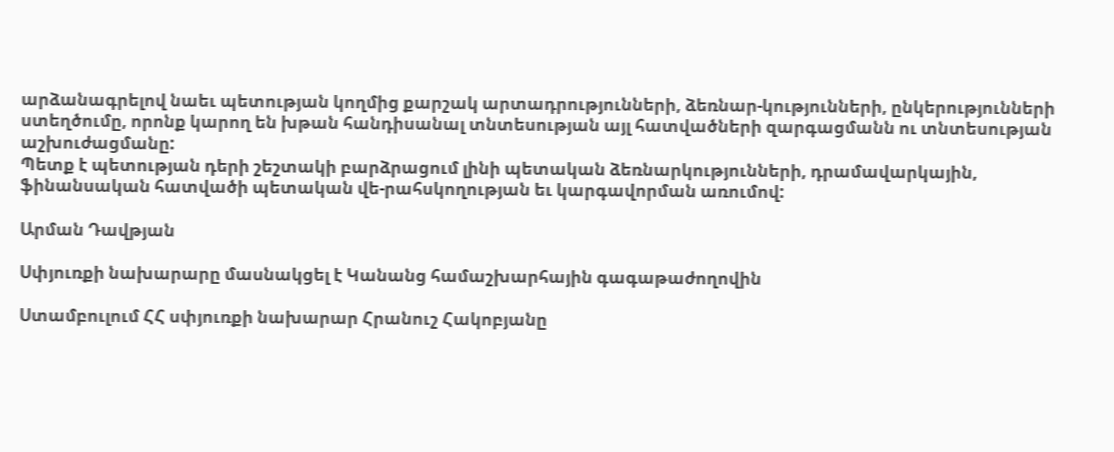արձանագրելով նաեւ պետության կողմից քարշակ արտադրությունների, ձեռնար-կությունների, ընկերությունների ստեղծումը, որոնք կարող են խթան հանդիսանալ տնտեսության այլ հատվածների զարգացմանն ու տնտեսության աշխուժացմանը:
Պետք է պետության դերի շեշտակի բարձրացում լինի պետական ձեռնարկությունների, դրամավարկային, ֆինանսական հատվածի պետական վե-րահսկողության եւ կարգավորման առումով:

Արման Դավթյան

Սփյուռքի նախարարը մասնակցել է Կանանց համաշխարհային գագաթաժողովին

Ստամբուլում ՀՀ սփյուռքի նախարար Հրանուշ Հակոբյանը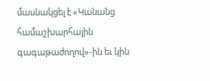մասնակցել է «Կանանց համաշխարհային գագաթաժողով»-ին եւ կին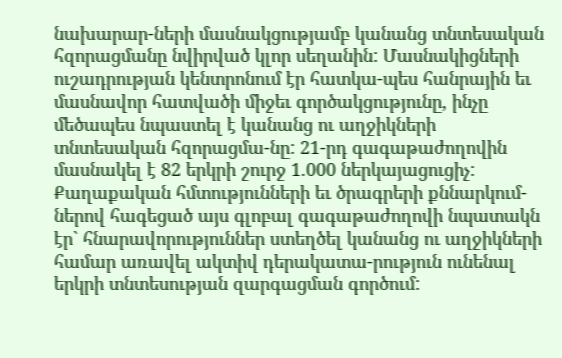նախարար-ների մասնակցությամբ կանանց տնտեսական հզորացմանը նվիրված կլոր սեղանին: Մասնակիցների ուշադրության կենտրոնում էր հատկա-պես հանրային եւ մասնավոր հատվածի միջեւ գործակցությունը, ինչը մեծապես նպաստել է կանանց ու աղջիկների տնտեսական հզորացմա-նը: 21-րդ գագաթաժողովին մասնակել է 82 երկրի շուրջ 1.000 ներկայացուցիչ: Քաղաքական հմտությունների եւ ծրագրերի քննարկում-ներով հագեցած այս գլոբալ գագաթաժողովի նպատակն էր` հնարավորություններ ստեղծել կանանց ու աղջիկների համար առավել ակտիվ դերակատա-րություն ունենալ երկրի տնտեսության զարգացման գործում: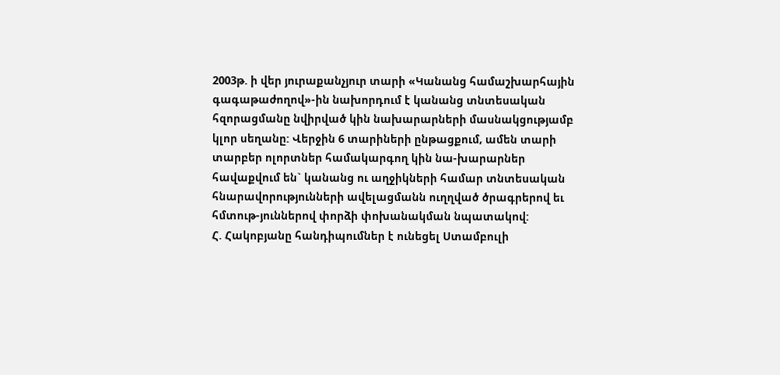2003թ. ի վեր յուրաքանչյուր տարի «Կանանց համաշխարհային գագաթաժողով»-ին նախորդում է կանանց տնտեսական հզորացմանը նվիրված կին նախարարների մասնակցությամբ կլոր սեղանը: Վերջին 6 տարիների ընթացքում, ամեն տարի տարբեր ոլորտներ համակարգող կին նա-խարարներ հավաքվում են` կանանց ու աղջիկների համար տնտեսական հնարավորությունների ավելացմանն ուղղված ծրագրերով եւ հմտութ-յուններով փորձի փոխանակման նպատակով:
Հ. Հակոբյանը հանդիպումներ է ունեցել Ստամբուլի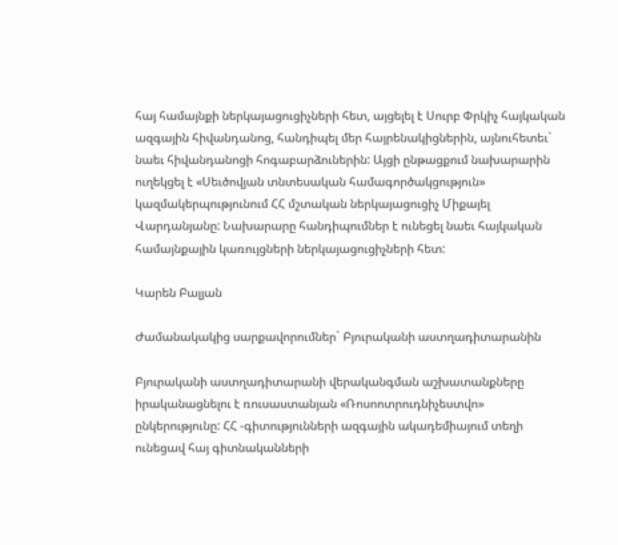հայ համայնքի ներկայացուցիչների հետ, այցելել է Սուրբ Փրկիչ հայկական ազգային հիվանդանոց, հանդիպել մեր հայրենակիցներին, այնուհետեւ` նաեւ հիվանդանոցի հոգաբարձուներին: Այցի ընթացքում նախարարին ուղեկցել է «Սեւծովյան տնտեսական համագործակցություն» կազմակերպությունում ՀՀ մշտական ներկայացուցիչ Միքայել Վարդանյանը: Նախարարը հանդիպումներ է ունեցել նաեւ հայկական համայնքային կառույցների ներկայացուցիչների հետ:

Կարեն Բալյան

Ժամանակակից սարքավորումներ` Բյուրականի աստղադիտարանին

Բյուրականի աստղադիտարանի վերականգման աշխատանքները իրականացնելու է ռուսաստանյան «Ռոսոոտրուդնիչեստվո» ընկերությունը: ՀՀ -գիտությունների ազգային ակադեմիայում տեղի ունեցավ հայ գիտնականների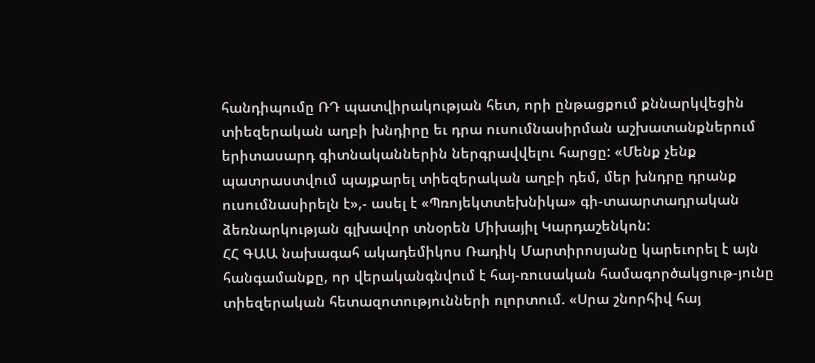հանդիպումը ՌԴ պատվիրակության հետ, որի ընթացքում քննարկվեցին տիեզերական աղբի խնդիրը եւ դրա ուսումնասիրման աշխատանքներում երիտասարդ գիտնականներին ներգրավվելու հարցը: «Մենք չենք պատրաստվում պայքարել տիեզերական աղբի դեմ, մեր խնդրը դրանք ուսումնասիրելն է»,- ասել է «Պռոյեկտտեխնիկա» գի-տաարտադրական ձեռնարկության գլխավոր տնօրեն Միխայիլ Կարդաշենկոն:
ՀՀ ԳԱԱ նախագահ ակադեմիկոս Ռադիկ Մարտիրոսյանը կարեւորել է այն հանգամանքը, որ վերականգնվում է հայ-ռուսական համագործակցութ-յունը տիեզերական հետազոտությունների ոլորտում. «Սրա շնորհիվ հայ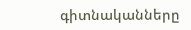գիտնականները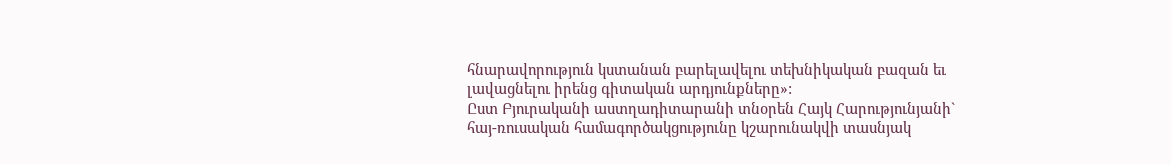հնարավորություն կստանան բարելավելու տեխնիկական բազան եւ լավացնելու իրենց գիտական արդյունքները»:
Ըստ Բյուրականի աստղադիտարանի տնօրեն Հայկ Հարությունյանի` հայ-ռուսական համագործակցությունը կշարունակվի տասնյակ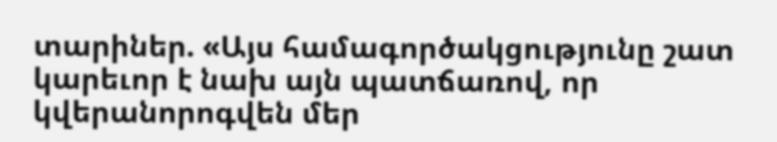տարիներ. «Այս համագործակցությունը շատ կարեւոր է նախ այն պատճառով, որ կվերանորոգվեն մեր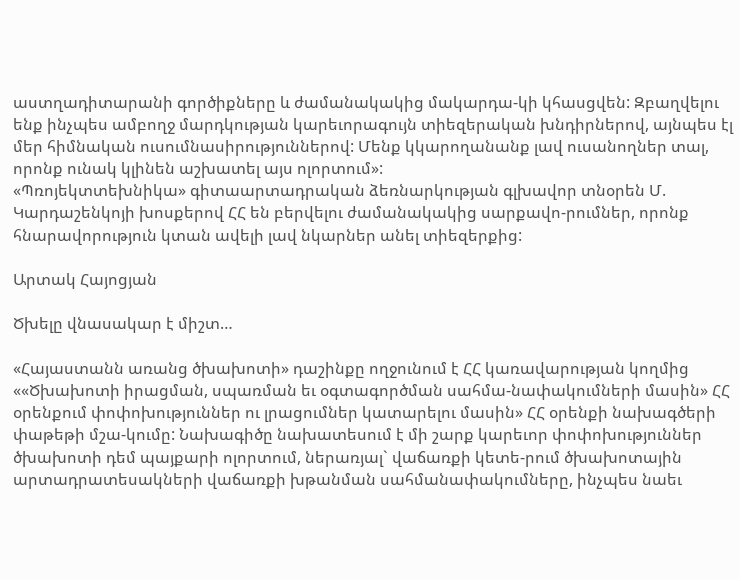աստղադիտարանի գործիքները և ժամանակակից մակարդա-կի կհասցվեն: Զբաղվելու ենք ինչպես ամբողջ մարդկության կարեւորագույն տիեզերական խնդիրներով, այնպես էլ մեր հիմնական ուսումնասիրություններով: Մենք կկարողանանք լավ ուսանողներ տալ, որոնք ունակ կլինեն աշխատել այս ոլորտում»:
«Պռոյեկտտեխնիկա» գիտաարտադրական ձեռնարկության գլխավոր տնօրեն Մ. Կարդաշենկոյի խոսքերով ՀՀ են բերվելու ժամանակակից սարքավո-րումներ, որոնք հնարավորություն կտան ավելի լավ նկարներ անել տիեզերքից:

Արտակ Հայոցյան

Ծխելը վնասակար է միշտ…

«Հայաստանն առանց ծխախոտի» դաշինքը ողջունում է ՀՀ կառավարության կողմից ««Ծխախոտի իրացման, սպառման եւ օգտագործման սահմա-նափակումների մասին» ՀՀ օրենքում փոփոխություններ ու լրացումներ կատարելու մասին» ՀՀ օրենքի նախագծերի փաթեթի մշա-կումը: Նախագիծը նախատեսում է մի շարք կարեւոր փոփոխություններ ծխախոտի դեմ պայքարի ոլորտում, ներառյալ` վաճառքի կետե-րում ծխախոտային արտադրատեսակների վաճառքի խթանման սահմանափակումները, ինչպես նաեւ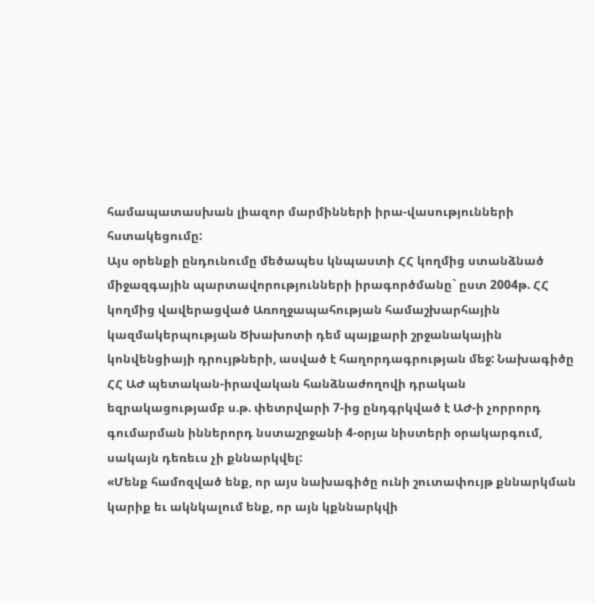համապատասխան լիազոր մարմինների իրա-վասությունների հստակեցումը:
Այս օրենքի ընդունումը մեծապես կնպաստի ՀՀ կողմից ստանձնած միջազգային պարտավորությունների իրագործմանը` ըստ 2004թ. ՀՀ կողմից վավերացված Առողջապահության համաշխարհային կազմակերպության Ծխախոտի դեմ պայքարի շրջանակային կոնվենցիայի դրույթների, ասված է հաղորդագրության մեջ: Նախագիծը ՀՀ ԱԺ պետական-իրավական հանձնաժողովի դրական եզրակացությամբ ս.թ. փետրվարի 7-ից ընդգրկված է ԱԺ-ի չորրորդ գումարման իններորդ նստաշրջանի 4-օրյա նիստերի օրակարգում, սակայն դեռեւս չի քննարկվել:
«Մենք համոզված ենք, որ այս նախագիծը ունի շուտափույթ քննարկման կարիք եւ ակնկալում ենք, որ այն կքննարկվի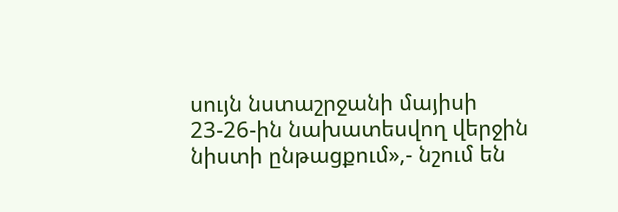սույն նստաշրջանի մայիսի 23-26-ին նախատեսվող վերջին նիստի ընթացքում»,- նշում են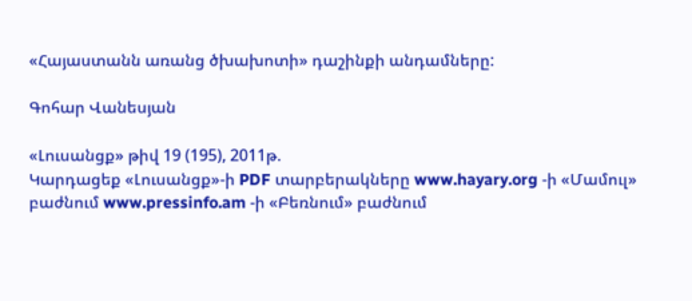«Հայաստանն առանց ծխախոտի» դաշինքի անդամները:

Գոհար Վանեսյան

«Լուսանցք» թիվ 19 (195), 2011թ.
Կարդացեք «Լուսանցք»-ի PDF տարբերակները www.hayary.org -ի «Մամուլ» բաժնում www.pressinfo.am -ի «Բեռնում» բաժնում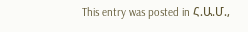This entry was posted in Հ.Ա.Մ.,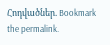Հոդվածներ. Bookmark the permalink.